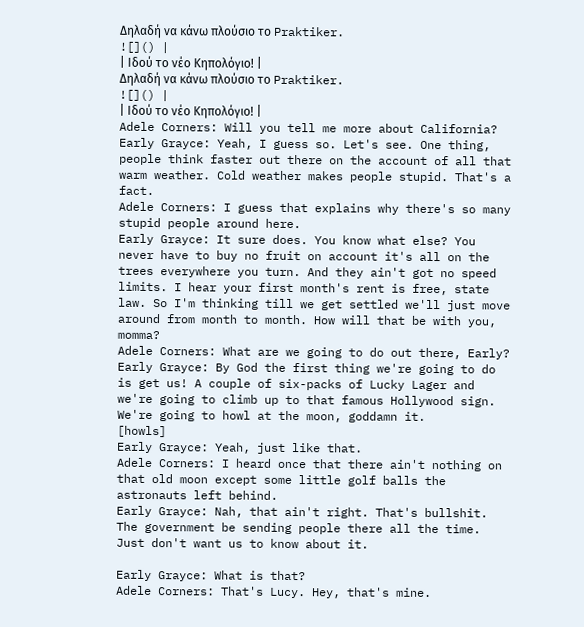Δηλαδή να κάνω πλούσιο το Praktiker.
![]() |
| Ιδού το νέο Κηπολόγιο! |
Δηλαδή να κάνω πλούσιο το Praktiker.
![]() |
| Ιδού το νέο Κηπολόγιο! |
Adele Corners: Will you tell me more about California?
Early Grayce: Yeah, I guess so. Let's see. One thing, people think faster out there on the account of all that warm weather. Cold weather makes people stupid. That's a fact.
Adele Corners: I guess that explains why there's so many stupid people around here.
Early Grayce: It sure does. You know what else? You never have to buy no fruit on account it's all on the trees everywhere you turn. And they ain't got no speed limits. I hear your first month's rent is free, state law. So I'm thinking till we get settled we'll just move around from month to month. How will that be with you, momma?
Adele Corners: What are we going to do out there, Early?
Early Grayce: By God the first thing we're going to do is get us! A couple of six-packs of Lucky Lager and we're going to climb up to that famous Hollywood sign. We're going to howl at the moon, goddamn it.
[howls]
Early Grayce: Yeah, just like that.
Adele Corners: I heard once that there ain't nothing on that old moon except some little golf balls the astronauts left behind.
Early Grayce: Nah, that ain't right. That's bullshit. The government be sending people there all the time. Just don't want us to know about it.

Early Grayce: What is that?
Adele Corners: That's Lucy. Hey, that's mine.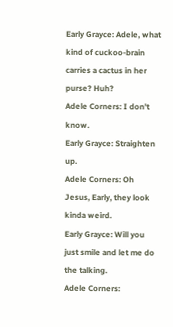Early Grayce: Adele, what kind of cuckoo-brain carries a cactus in her purse? Huh?
Adele Corners: I don't know.
Early Grayce: Straighten up.
Adele Corners: Oh Jesus, Early, they look kinda weird.
Early Grayce: Will you just smile and let me do the talking.
Adele Corners: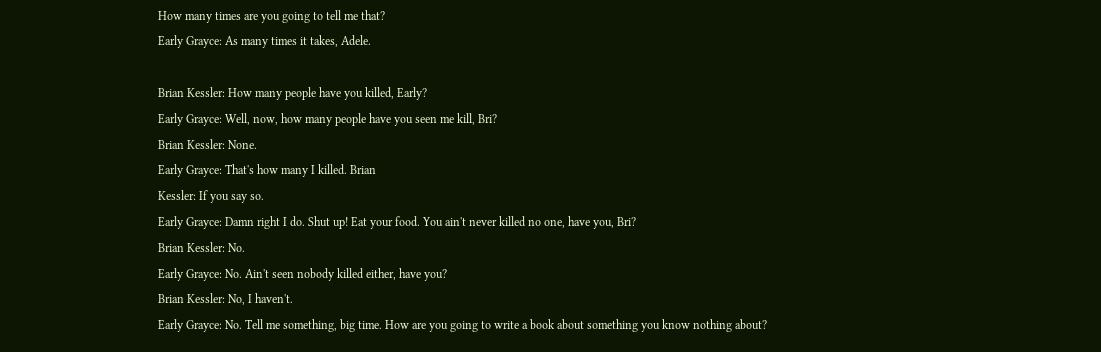How many times are you going to tell me that?
Early Grayce: As many times it takes, Adele.

Brian Kessler: How many people have you killed, Early?
Early Grayce: Well, now, how many people have you seen me kill, Bri?
Brian Kessler: None.
Early Grayce: That's how many I killed. Brian
Kessler: If you say so.
Early Grayce: Damn right I do. Shut up! Eat your food. You ain't never killed no one, have you, Bri?
Brian Kessler: No.
Early Grayce: No. Ain't seen nobody killed either, have you?
Brian Kessler: No, I haven't.
Early Grayce: No. Tell me something, big time. How are you going to write a book about something you know nothing about?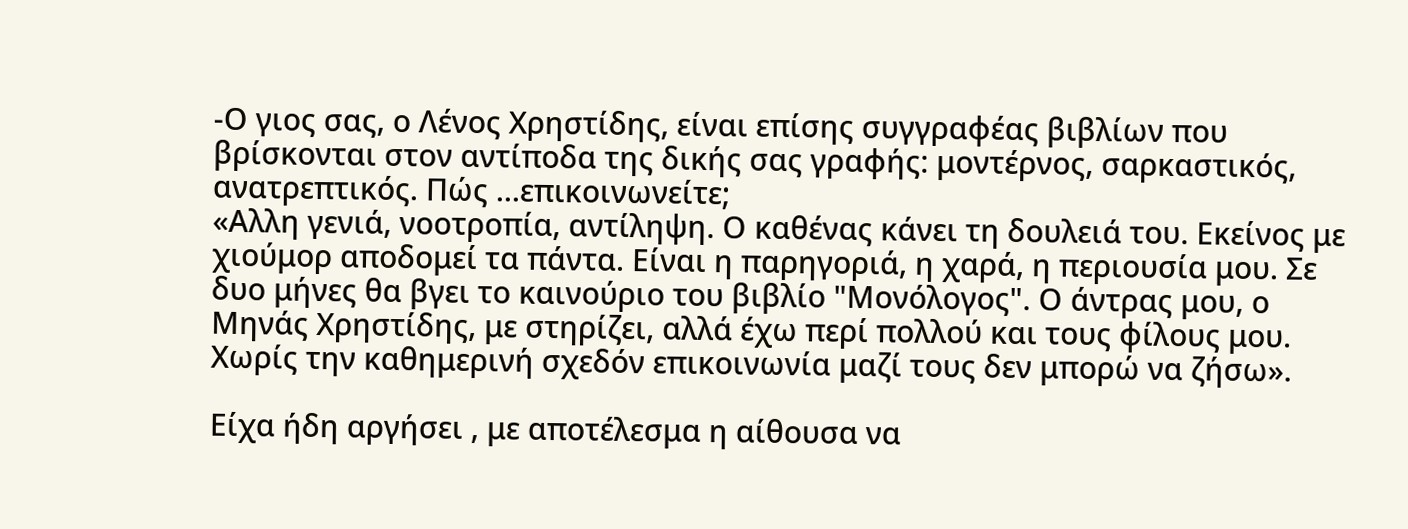-Ο γιος σας, ο Λένος Χρηστίδης, είναι επίσης συγγραφέας βιβλίων που βρίσκονται στον αντίποδα της δικής σας γραφής: μοντέρνος, σαρκαστικός, ανατρεπτικός. Πώς ...επικοινωνείτε;
«Αλλη γενιά, νοοτροπία, αντίληψη. Ο καθένας κάνει τη δουλειά του. Εκείνος με χιούμορ αποδομεί τα πάντα. Είναι η παρηγοριά, η χαρά, η περιουσία μου. Σε δυο μήνες θα βγει το καινούριο του βιβλίο "Μονόλογος". Ο άντρας μου, ο Μηνάς Χρηστίδης, με στηρίζει, αλλά έχω περί πολλού και τους φίλους μου. Χωρίς την καθημερινή σχεδόν επικοινωνία μαζί τους δεν μπορώ να ζήσω».

Είχα ήδη αργήσει , με αποτέλεσμα η αίθουσα να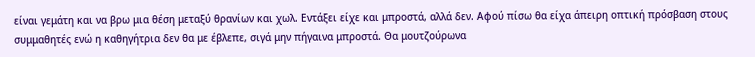είναι γεμάτη και να βρω μια θέση μεταξύ θρανίων και χωλ. Εντάξει είχε και μπροστά, αλλά δεν. Αφού πίσω θα είχα άπειρη οπτική πρόσβαση στους συμμαθητές ενώ η καθηγήτρια δεν θα με έβλεπε, σιγά μην πήγαινα μπροστά. Θα μουτζούρωνα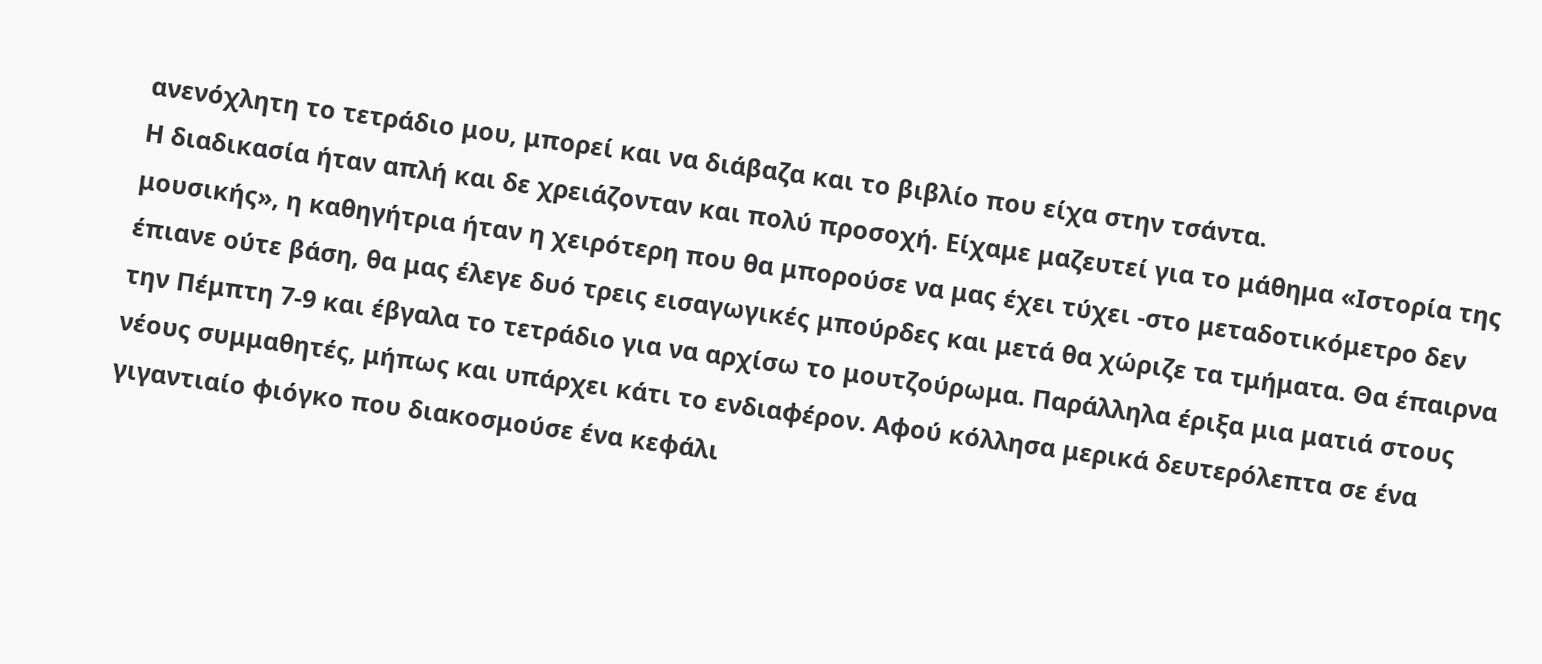ανενόχλητη το τετράδιο μου, μπορεί και να διάβαζα και το βιβλίο που είχα στην τσάντα.
Η διαδικασία ήταν απλή και δε χρειάζονταν και πολύ προσοχή. Είχαμε μαζευτεί για το μάθημα «Ιστορία της μουσικής», η καθηγήτρια ήταν η χειρότερη που θα μπορούσε να μας έχει τύχει -στο μεταδοτικόμετρο δεν έπιανε ούτε βάση, θα μας έλεγε δυό τρεις εισαγωγικές μπούρδες και μετά θα χώριζε τα τμήματα. Θα έπαιρνα την Πέμπτη 7-9 και έβγαλα το τετράδιο για να αρχίσω το μουτζούρωμα. Παράλληλα έριξα μια ματιά στους νέους συμμαθητές, μήπως και υπάρχει κάτι το ενδιαφέρον. Αφού κόλλησα μερικά δευτερόλεπτα σε ένα γιγαντιαίο φιόγκο που διακοσμούσε ένα κεφάλι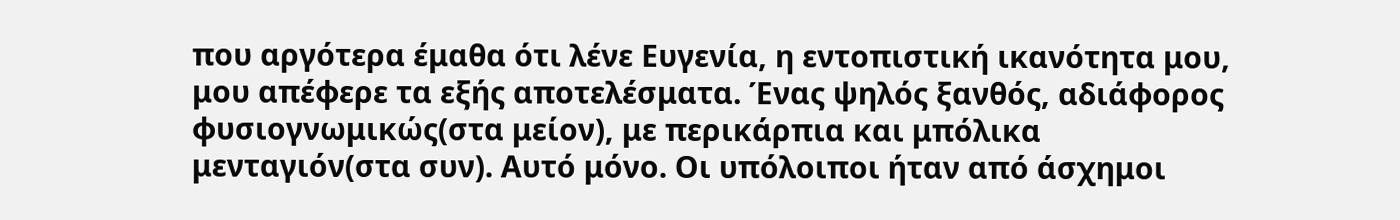που αργότερα έμαθα ότι λένε Ευγενία, η εντοπιστική ικανότητα μου, μου απέφερε τα εξής αποτελέσματα. Ένας ψηλός ξανθός, αδιάφορος φυσιογνωμικώς(στα μείον), με περικάρπια και μπόλικα μενταγιόν(στα συν). Αυτό μόνο. Οι υπόλοιποι ήταν από άσχημοι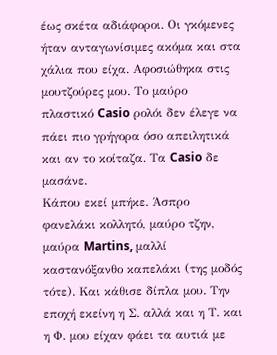έως σκέτα αδιάφοροι. Οι γκόμενες ήταν ανταγωνίσιμες ακόμα και στα χάλια που είχα. Αφοσιώθηκα στις μουτζούρες μου. Το μαύρο πλαστικό Casio ρολόι δεν έλεγε να πάει πιο γρήγορα όσο απειλητικά και αν το κοίταζα. Τα Casio δε μασάνε.
Κάπου εκεί μπήκε. Άσπρο φανελάκι κολλητό, μαύρο τζην, μαύρα Martins, μαλλί καστανόξανθο καπελάκι (της μοδός τότε). Και κάθισε δίπλα μου. Την εποχή εκείνη η Σ. αλλά και η Τ. και η Φ. μου είχαν φάει τα αυτιά με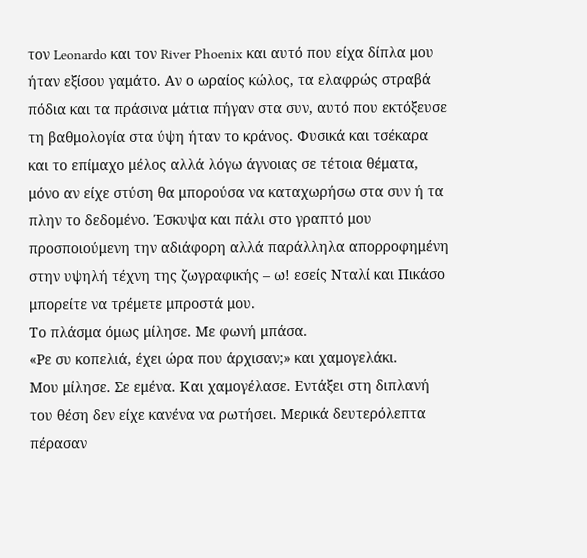τον Leonardo και τον River Phoenix και αυτό που είχα δίπλα μου ήταν εξίσου γαμάτο. Αν ο ωραίος κώλος, τα ελαφρώς στραβά πόδια και τα πράσινα μάτια πήγαν στα συν, αυτό που εκτόξευσε τη βαθμολογία στα ύψη ήταν το κράνος. Φυσικά και τσέκαρα και το επίμαχο μέλος αλλά λόγω άγνοιας σε τέτοια θέματα, μόνο αν είχε στύση θα μπορούσα να καταχωρήσω στα συν ή τα πλην το δεδομένο. Έσκυψα και πάλι στο γραπτό μου προσποιούμενη την αδιάφορη αλλά παράλληλα απορροφημένη στην υψηλή τέχνη της ζωγραφικής – ω! εσείς Νταλί και Πικάσο μπορείτε να τρέμετε μπροστά μου.
Το πλάσμα όμως μίλησε. Με φωνή μπάσα.
«Ρε συ κοπελιά, έχει ώρα που άρχισαν;» και χαμογελάκι.
Μου μίλησε. Σε εμένα. Και χαμογέλασε. Εντάξει στη διπλανή του θέση δεν είχε κανένα να ρωτήσει. Μερικά δευτερόλεπτα πέρασαν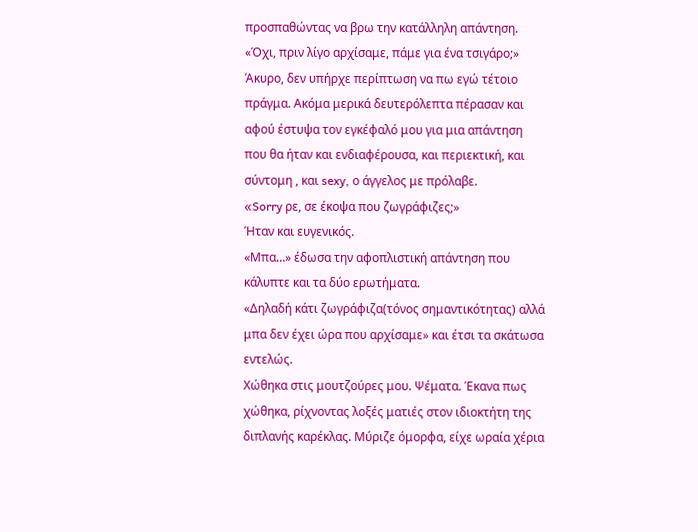προσπαθώντας να βρω την κατάλληλη απάντηση.
«Όχι, πριν λίγο αρχίσαμε, πάμε για ένα τσιγάρο;»
Άκυρο, δεν υπήρχε περίπτωση να πω εγώ τέτοιο πράγμα. Ακόμα μερικά δευτερόλεπτα πέρασαν και αφού έστυψα τον εγκέφαλό μου για μια απάντηση που θα ήταν και ενδιαφέρουσα, και περιεκτική, και σύντομη , και sexy, ο άγγελος με πρόλαβε.
«Sorry ρε, σε έκοψα που ζωγράφιζες;»
Ήταν και ευγενικός.
«Μπα…» έδωσα την αφοπλιστική απάντηση που κάλυπτε και τα δύο ερωτήματα.
«Δηλαδή κάτι ζωγράφιζα(τόνος σημαντικότητας) αλλά μπα δεν έχει ώρα που αρχίσαμε» και έτσι τα σκάτωσα εντελώς.
Χώθηκα στις μουτζούρες μου. Ψέματα. Έκανα πως χώθηκα, ρίχνοντας λοξές ματιές στον ιδιοκτήτη της διπλανής καρέκλας. Μύριζε όμορφα, είχε ωραία χέρια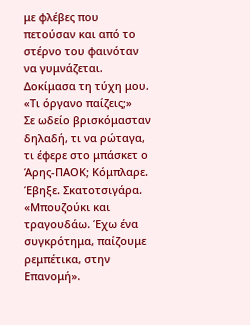με φλέβες που πετούσαν και από το στέρνο του φαινόταν να γυμνάζεται. Δοκίμασα τη τύχη μου.
«Τι όργανο παίζεις;»
Σε ωδείο βρισκόμασταν δηλαδή, τι να ρώταγα, τι έφερε στο μπάσκετ ο Άρης-ΠΑΟΚ; Κόμπλαρε. Έβηξε. Σκατοτσιγάρα.
«Μπουζούκι και τραγουδάω. Έχω ένα συγκρότημα, παίζουμε ρεμπέτικα, στην Επανομή».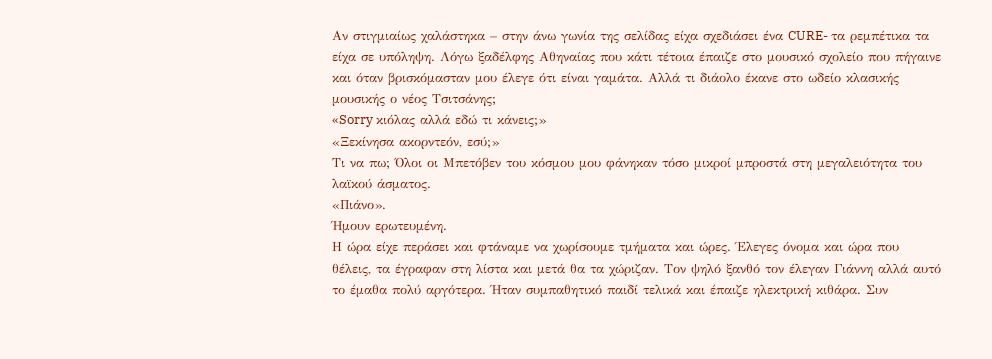Αν στιγμιαίως χαλάστηκα – στην άνω γωνία της σελίδας είχα σχεδιάσει ένα CURE- τα ρεμπέτικα τα είχα σε υπόληψη. Λόγω ξαδέλφης Αθηναίας που κάτι τέτοια έπαιζε στο μουσικό σχολείο που πήγαινε και όταν βρισκόμασταν μου έλεγε ότι είναι γαμάτα. Αλλά τι διάολο έκανε στο ωδείο κλασικής μουσικής ο νέος Τσιτσάνης;
«Sorry κιόλας αλλά εδώ τι κάνεις;»
«Ξεκίνησα ακορντεόν, εσύ;»
Τι να πω; Όλοι οι Μπετόβεν του κόσμου μου φάνηκαν τόσο μικροί μπροστά στη μεγαλειότητα του λαϊκού άσματος.
«Πιάνο».
Ήμουν ερωτευμένη.
Η ώρα είχε περάσει και φτάναμε να χωρίσουμε τμήματα και ώρες. Έλεγες όνομα και ώρα που θέλεις, τα έγραφαν στη λίστα και μετά θα τα χώριζαν. Τον ψηλό ξανθό τον έλεγαν Γιάννη αλλά αυτό το έμαθα πολύ αργότερα. Ήταν συμπαθητικό παιδί τελικά και έπαιζε ηλεκτρική κιθάρα. Συν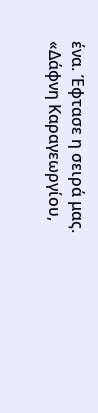ένα. Έφτασε η σειρά μας.
«Δάφνη Καραγεωργίου,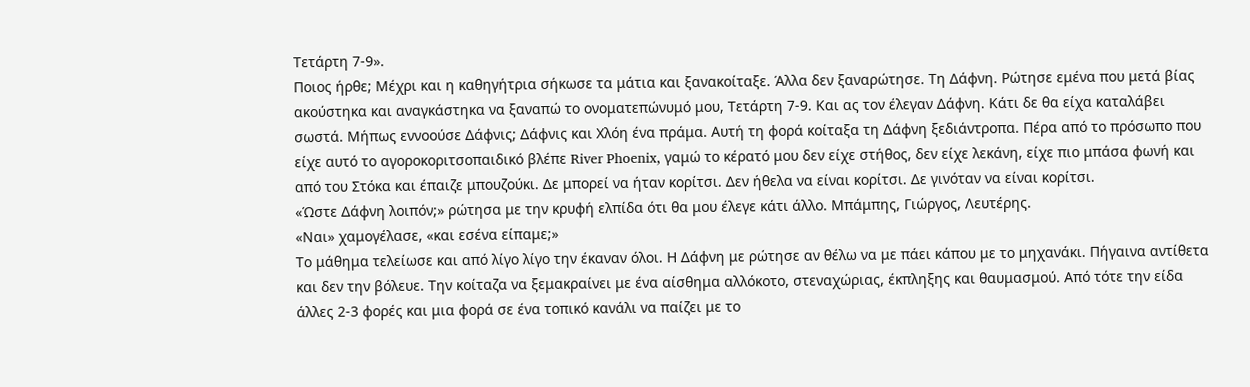Τετάρτη 7-9».
Ποιος ήρθε; Μέχρι και η καθηγήτρια σήκωσε τα μάτια και ξανακοίταξε. Άλλα δεν ξαναρώτησε. Τη Δάφνη. Ρώτησε εμένα που μετά βίας ακούστηκα και αναγκάστηκα να ξαναπώ το ονοματεπώνυμό μου, Τετάρτη 7-9. Και ας τον έλεγαν Δάφνη. Κάτι δε θα είχα καταλάβει σωστά. Μήπως εννοούσε Δάφνις; Δάφνις και Χλόη ένα πράμα. Αυτή τη φορά κοίταξα τη Δάφνη ξεδιάντροπα. Πέρα από το πρόσωπο που είχε αυτό το αγοροκοριτσοπαιδικό βλέπε River Phoenix, γαμώ το κέρατό μου δεν είχε στήθος, δεν είχε λεκάνη, είχε πιο μπάσα φωνή και από του Στόκα και έπαιζε μπουζούκι. Δε μπορεί να ήταν κορίτσι. Δεν ήθελα να είναι κορίτσι. Δε γινόταν να είναι κορίτσι.
«Ώστε Δάφνη λοιπόν;» ρώτησα με την κρυφή ελπίδα ότι θα μου έλεγε κάτι άλλο. Μπάμπης, Γιώργος, Λευτέρης.
«Ναι» χαμογέλασε, «και εσένα είπαμε;»
Το μάθημα τελείωσε και από λίγο λίγο την έκαναν όλοι. Η Δάφνη με ρώτησε αν θέλω να με πάει κάπου με το μηχανάκι. Πήγαινα αντίθετα και δεν την βόλευε. Την κοίταζα να ξεμακραίνει με ένα αίσθημα αλλόκοτο, στεναχώριας, έκπληξης και θαυμασμού. Από τότε την είδα άλλες 2-3 φορές και μια φορά σε ένα τοπικό κανάλι να παίζει με το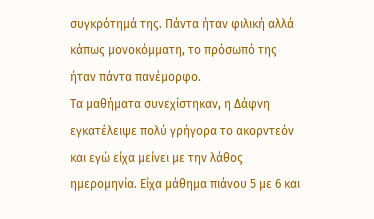συγκρότημά της. Πάντα ήταν φιλική αλλά κάπως μονοκόμματη, το πρόσωπό της ήταν πάντα πανέμορφο.
Τα μαθήματα συνεχίστηκαν, η Δάφνη εγκατέλειψε πολύ γρήγορα το ακορντεόν και εγώ είχα μείνει με την λάθος ημερομηνία. Είχα μάθημα πιάνου 5 με 6 και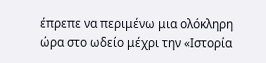έπρεπε να περιμένω μια ολόκληρη ώρα στο ωδείο μέχρι την «Ιστορία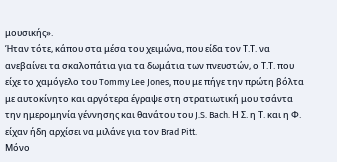μουσικής».
Ήταν τότε, κάπου στα μέσα του χειμώνα, που είδα τον Τ.Τ. να ανεβαίνει τα σκαλοπάτια για τα δωμάτια των πνευστών, ο Τ.Τ. που είχε το χαμόγελο του Tommy Lee Jones, που με πήγε την πρώτη βόλτα με αυτοκίνητο και αργότερα έγραψε στη στρατιωτική μου τσάντα την ημερομηνία γέννησης και θανάτου του J.S. Bach. Η Σ. η Τ. και η Φ. είχαν ήδη αρχίσει να μιλάνε για τον Brad Pitt.
Μόνο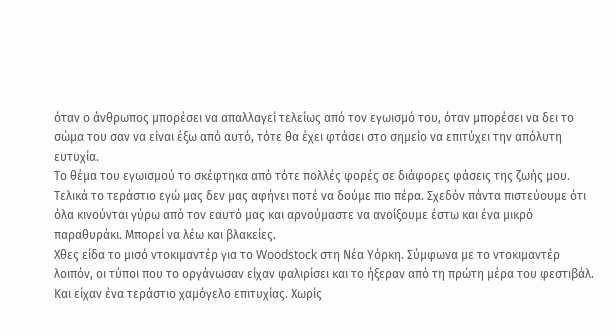όταν ο άνθρωπος μπορέσει να απαλλαγεί τελείως από τον εγωισμό του, όταν μπορέσει να δει το σώμα του σαν να είναι έξω από αυτό, τότε θα έχει φτάσει στο σημείο να επιτύχει την απόλυτη ευτυχία.
Το θέμα του εγωισμού το σκέφτηκα από τότε πολλές φορές σε διάφορες φάσεις της ζωής μου. Τελικά το τεράστιο εγώ μας δεν μας αφήνει ποτέ να δούμε πιο πέρα. Σχεδόν πάντα πιστεύουμε ότι όλα κινούνται γύρω από τον εαυτό μας και αρνούμαστε να ανοίξουμε έστω και ένα μικρό παραθυράκι. Μπορεί να λέω και βλακείες.
Χθες είδα το μισό ντοκιμαντέρ για το Woodstock στη Νέα Υόρκη. Σύμφωνα με το ντοκιμαντέρ λοιπόν, οι τύποι που το οργάνωσαν είχαν φαλιρίσει και το ήξεραν από τη πρώτη μέρα του φεστιβάλ. Και είχαν ένα τεράστιο χαμόγελο επιτυχίας. Χωρίς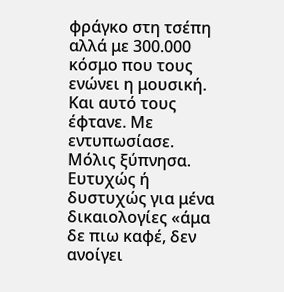φράγκο στη τσέπη αλλά με 300.000 κόσμο που τους ενώνει η μουσική. Και αυτό τους έφτανε. Με εντυπωσίασε.
Μόλις ξύπνησα. Ευτυχώς ή δυστυχώς για μένα δικαιολογίες «άμα δε πιω καφέ, δεν ανοίγει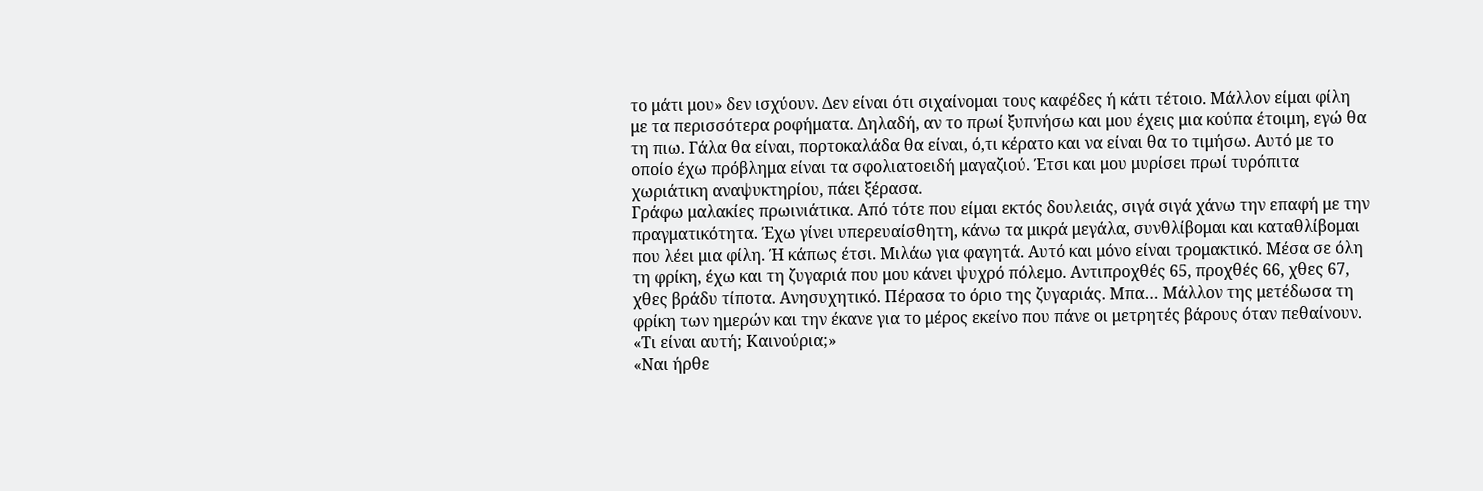το μάτι μου» δεν ισχύουν. Δεν είναι ότι σιχαίνομαι τους καφέδες ή κάτι τέτοιο. Μάλλον είμαι φίλη με τα περισσότερα ροφήματα. Δηλαδή, αν το πρωί ξυπνήσω και μου έχεις μια κούπα έτοιμη, εγώ θα τη πιω. Γάλα θα είναι, πορτοκαλάδα θα είναι, ό,τι κέρατο και να είναι θα το τιμήσω. Αυτό με το οποίο έχω πρόβλημα είναι τα σφολιατοειδή μαγαζιού. Έτσι και μου μυρίσει πρωί τυρόπιτα χωριάτικη αναψυκτηρίου, πάει ξέρασα.
Γράφω μαλακίες πρωινιάτικα. Από τότε που είμαι εκτός δουλειάς, σιγά σιγά χάνω την επαφή με την πραγματικότητα. Έχω γίνει υπερευαίσθητη, κάνω τα μικρά μεγάλα, συνθλίβομαι και καταθλίβομαι που λέει μια φίλη. Ή κάπως έτσι. Μιλάω για φαγητά. Αυτό και μόνο είναι τρομακτικό. Μέσα σε όλη τη φρίκη, έχω και τη ζυγαριά που μου κάνει ψυχρό πόλεμο. Αντιπροχθές 65, προχθές 66, χθες 67, χθες βράδυ τίποτα. Ανησυχητικό. Πέρασα το όριο της ζυγαριάς. Μπα… Μάλλον της μετέδωσα τη φρίκη των ημερών και την έκανε για το μέρος εκείνο που πάνε οι μετρητές βάρους όταν πεθαίνουν.
«Τι είναι αυτή; Καινούρια;»
«Ναι ήρθε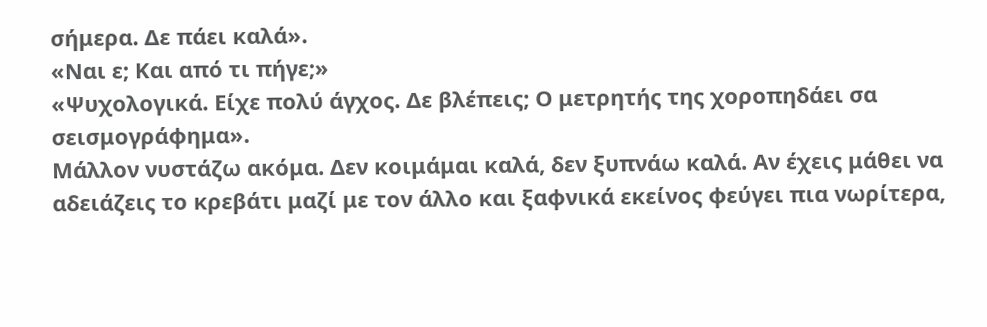σήμερα. Δε πάει καλά».
«Ναι ε; Και από τι πήγε;»
«Ψυχολογικά. Είχε πολύ άγχος. Δε βλέπεις; Ο μετρητής της χοροπηδάει σα σεισμογράφημα».
Μάλλον νυστάζω ακόμα. Δεν κοιμάμαι καλά, δεν ξυπνάω καλά. Αν έχεις μάθει να αδειάζεις το κρεβάτι μαζί με τον άλλο και ξαφνικά εκείνος φεύγει πια νωρίτερα,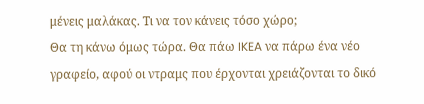μένεις μαλάκας. Τι να τον κάνεις τόσο χώρο;
Θα τη κάνω όμως τώρα. Θα πάω IKEA να πάρω ένα νέο γραφείο, αφού οι ντραμς που έρχονται χρειάζονται το δικό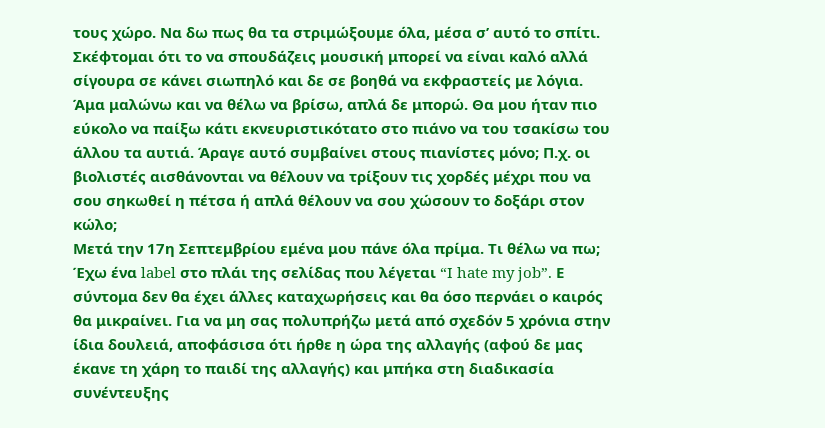τους χώρο. Να δω πως θα τα στριμώξουμε όλα, μέσα σ’ αυτό το σπίτι. Σκέφτομαι ότι το να σπουδάζεις μουσική μπορεί να είναι καλό αλλά σίγουρα σε κάνει σιωπηλό και δε σε βοηθά να εκφραστείς με λόγια. Άμα μαλώνω και να θέλω να βρίσω, απλά δε μπορώ. Θα μου ήταν πιο εύκολο να παίξω κάτι εκνευριστικότατο στο πιάνο να του τσακίσω του άλλου τα αυτιά. Άραγε αυτό συμβαίνει στους πιανίστες μόνο; Π.χ. οι βιολιστές αισθάνονται να θέλουν να τρίξουν τις χορδές μέχρι που να σου σηκωθεί η πέτσα ή απλά θέλουν να σου χώσουν το δοξάρι στον κώλο;
Μετά την 17η Σεπτεμβρίου εμένα μου πάνε όλα πρίμα. Τι θέλω να πω; Έχω ένα label στο πλάι της σελίδας που λέγεται “I hate my job”. Ε σύντομα δεν θα έχει άλλες καταχωρήσεις και θα όσο περνάει ο καιρός θα μικραίνει. Για να μη σας πολυπρήζω μετά από σχεδόν 5 χρόνια στην ίδια δουλειά, αποφάσισα ότι ήρθε η ώρα της αλλαγής (αφού δε μας έκανε τη χάρη το παιδί της αλλαγής) και μπήκα στη διαδικασία συνέντευξης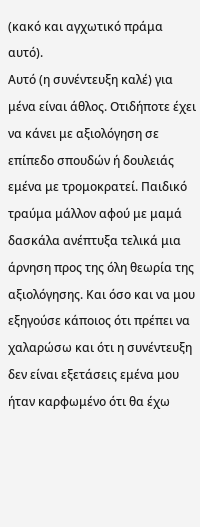(κακό και αγχωτικό πράμα αυτό).
Αυτό (η συνέντευξη καλέ) για μένα είναι άθλος. Οτιδήποτε έχει να κάνει με αξιολόγηση σε επίπεδο σπουδών ή δουλειάς εμένα με τρομοκρατεί. Παιδικό τραύμα μάλλον αφού με μαμά δασκάλα ανέπτυξα τελικά μια άρνηση προς της όλη θεωρία της αξιολόγησης. Και όσο και να μου εξηγούσε κάποιος ότι πρέπει να χαλαρώσω και ότι η συνέντευξη δεν είναι εξετάσεις εμένα μου ήταν καρφωμένο ότι θα έχω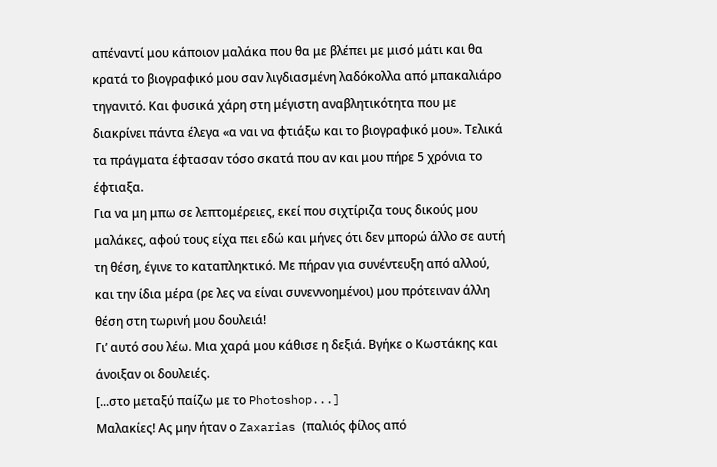απέναντί μου κάποιον μαλάκα που θα με βλέπει με μισό μάτι και θα κρατά το βιογραφικό μου σαν λιγδιασμένη λαδόκολλα από μπακαλιάρο τηγανιτό. Και φυσικά χάρη στη μέγιστη αναβλητικότητα που με διακρίνει πάντα έλεγα «α ναι να φτιάξω και το βιογραφικό μου». Τελικά τα πράγματα έφτασαν τόσο σκατά που αν και μου πήρε 5 χρόνια το έφτιαξα.
Για να μη μπω σε λεπτομέρειες, εκεί που σιχτίριζα τους δικούς μου μαλάκες, αφού τους είχα πει εδώ και μήνες ότι δεν μπορώ άλλο σε αυτή τη θέση, έγινε το καταπληκτικό. Με πήραν για συνέντευξη από αλλού, και την ίδια μέρα (ρε λες να είναι συνεννοημένοι) μου πρότειναν άλλη θέση στη τωρινή μου δουλειά!
Γι’ αυτό σου λέω. Μια χαρά μου κάθισε η δεξιά. Βγήκε ο Κωστάκης και άνοιξαν οι δουλειές.
[...στο μεταξύ παίζω με το Photoshop...]
Μαλακίες! Ας μην ήταν ο Zaxarias (παλιός φίλος από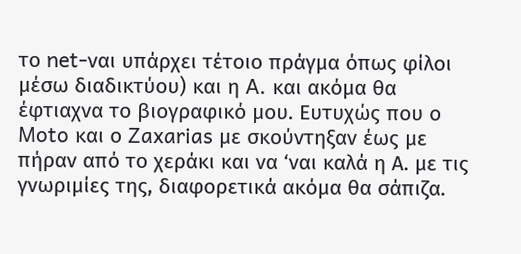το net-ναι υπάρχει τέτοιο πράγμα όπως φίλοι μέσω διαδικτύου) και η A. και ακόμα θα έφτιαχνα το βιογραφικό μου. Ευτυχώς που ο Moto και ο Zaxarias με σκούντηξαν έως με πήραν από το χεράκι και να ‘ναι καλά η Α. με τις γνωριμίες της, διαφορετικά ακόμα θα σάπιζα.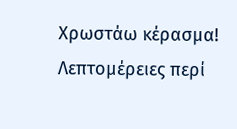Χρωστάω κέρασμα!
Λεπτομέρειες περί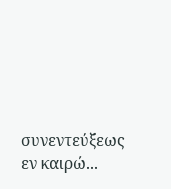συνεντεύξεως εν καιρώ...